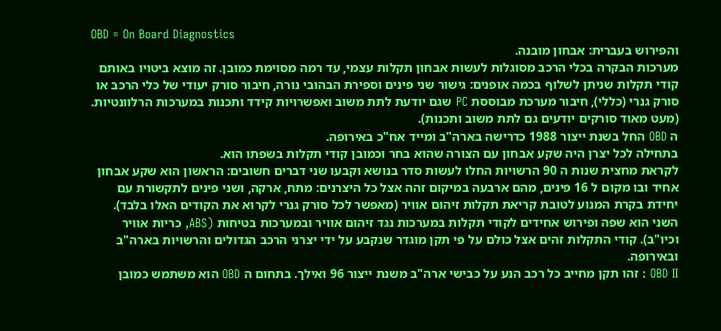OBD = On Board Diagnostics
והפירוש בעברית: אבחון מובנה.
מערכות הבקרה בכלי הרכב מסוגלות לעשות אבחון תקלות עצמי, עד רמה מסוימת כמובן. זה מוצא ביטויו באותם קודי תקלות שניתן לשלוף בכמה אופנים: גישור שני פינים וספירת הבהובי נורה, חיבור סורק יעודי של כלי הרכב או סורק גנרי (כללי), חיבור מערכת מבוססת PC שגם יודעת לתת משוב ואפשרויות קידד ותכנות במערכות הרלוונטיות. (מעט מאוד סורקים יודעים גם לתת משוב ותכנות).
ה OBD החל בשנת ייצור 1988 כדרישה בארה"ב ומייד אח"כ באירופה.
בתחילה לכל יצרן היה שקע אבחון עם הצורה שהוא בחר וכמובן קודי תקלות בשפתו הוא.
לקראת מחצית שנות ה 90 הרשויות החלו לעשות סדר בנושא וקבעו שני דברים חשובים: הראשון הוא שקע אבחון אחיד ובו מקום ל 16 פינים, מהם ארבעה במיקום זהה אצל כל היצרנים: מתח, ארקה, ושני פינים לתקשורת עם יחידת בקרת המנוע לטובת קריאת תקלות זיהום אוויר (מאפשר לכל סורק גנרי לקרוא את הקודים האלו בלבד). השני הוא שפה ופירוש אחידים לקודי תקלות במערכות נגד זיהום אוויר ובמערכות בטיחות (ABS, כריות אוויר וכיו"ב). קודי התקלות זהים אצל כולם על פי תקן מוגדר שנקבע על ידי יצרני הרכב הגדולים והרשויות בארה"ב ובאירופה.
OBD II : זהו תקן מחייב כל רכב הנע על כבישי ארה"ב משנת ייצור 96 ואילך. בתחום ה OBD הוא משתמש כמובן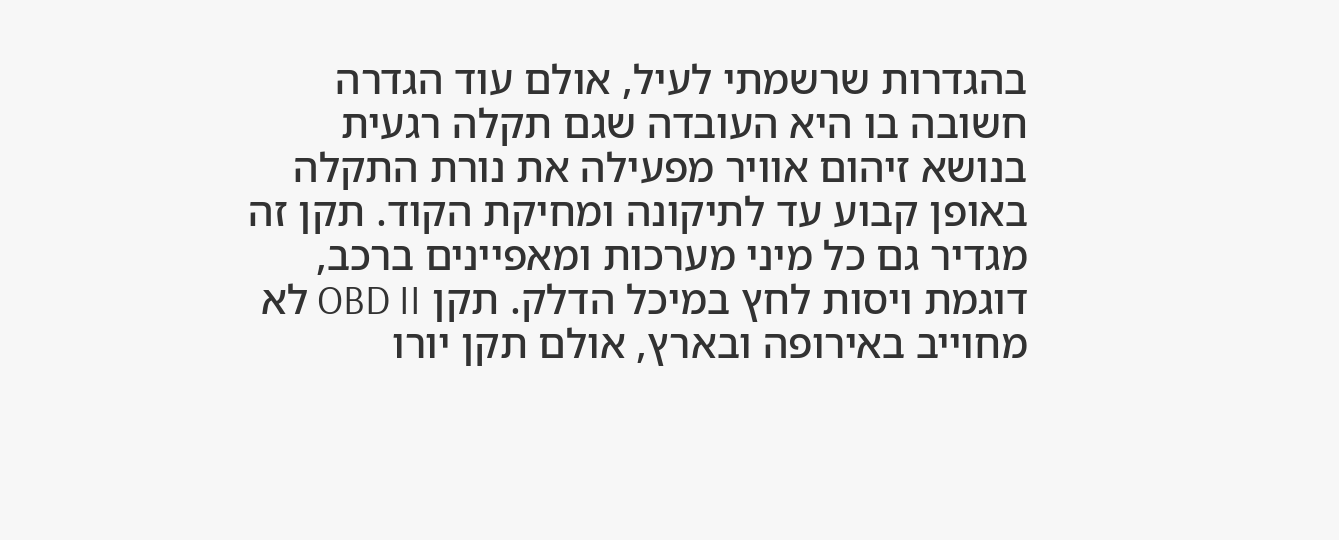בהגדרות שרשמתי לעיל, אולם עוד הגדרה חשובה בו היא העובדה שגם תקלה רגעית בנושא זיהום אוויר מפעילה את נורת התקלה באופן קבוע עד לתיקונה ומחיקת הקוד. תקן זה מגדיר גם כל מיני מערכות ומאפיינים ברכב, דוגמת ויסות לחץ במיכל הדלק. תקן OBD II לא מחוייב באירופה ובארץ, אולם תקן יורו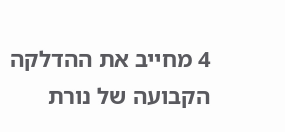4 מחייב את ההדלקה הקבועה של נורת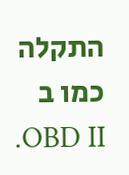התקלה כמו ב OBD II.